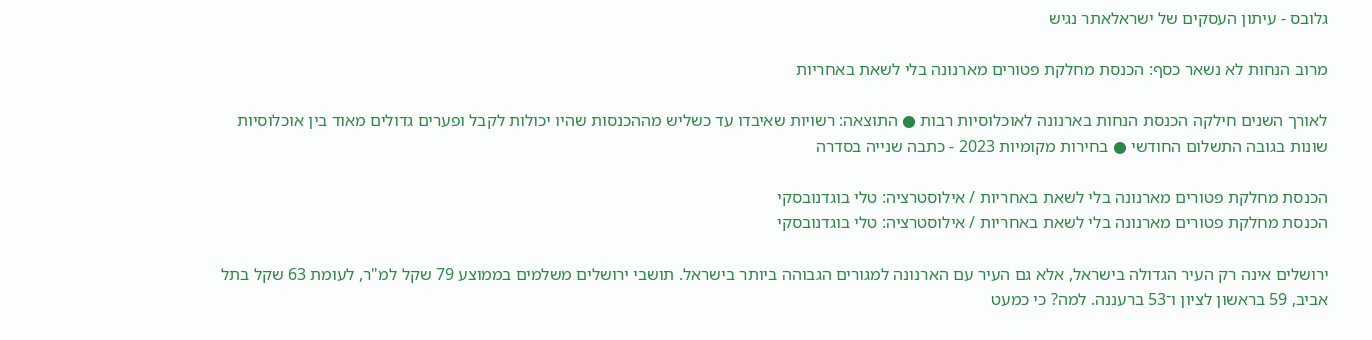גלובס - עיתון העסקים של ישראלאתר נגיש

מרוב הנחות לא נשאר כסף: הכנסת מחלקת פטורים מארנונה בלי לשאת באחריות

לאורך השנים חילקה הכנסת הנחות בארנונה לאוכלוסיות רבות ● התוצאה: רשויות שאיבדו עד כשליש מההכנסות שהיו יכולות לקבל ופערים גדולים מאוד בין אוכלוסיות שונות בגובה התשלום החודשי ● בחירות מקומיות 2023 - כתבה שנייה בסדרה

הכנסת מחלקת פטורים מארנונה בלי לשאת באחריות / אילוסטרציה: טלי בוגדנובסקי
הכנסת מחלקת פטורים מארנונה בלי לשאת באחריות / אילוסטרציה: טלי בוגדנובסקי

ירושלים אינה רק העיר הגדולה בישראל, אלא גם העיר עם הארנונה למגורים הגבוהה ביותר בישראל. תושבי ירושלים משלמים בממוצע 79 שקל למ"ר, לעומת 63 שקל בתל אביב, 59 בראשון לציון ו־53 ברעננה. למה? כי כמעט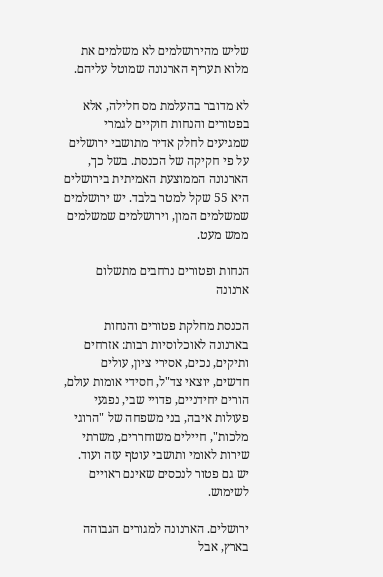שליש מהירושלמים לא משלמים את מלוא תעריף הארנונה שמוטל עליהם.

לא מדובר בהעלמת מס חלילה, אלא בפטורים והנחות חוקיים לגמרי שמגיעים לחלק אדיר מתושבי ירושלים על פי חקיקה של הכנסת. בשל כך, הארנונה הממוצעת האמיתית בירושלים היא 55 שקל למטר בלבד. יש ירושלמים שמשלמים המון, וירושלמים שמשלמים ממש מעט.

הנחות ופטורים נרחבים מתשלום ארנונה

הכנסת מחלקת פטורים והנחות בארנונה לאוכלוסיות רבות: אזרחים ותיקים, נכים, אסירי ציון, עולים חדשים, יוצאי צד"ל, חסידי אומות עולם, הורים יחידניים, פדויי שבי, נפגעי פעולות איבה, בני משפחה של "הרוגי מלכות", חיילים משוחררים, משרתי שירות לאומי ותושבי עוטף עזה ועוד. יש גם פטור לנכסים שאינם ראויים לשימוש.

ירושלים. הארנונה למגורים הגבוהה בארץ, אבל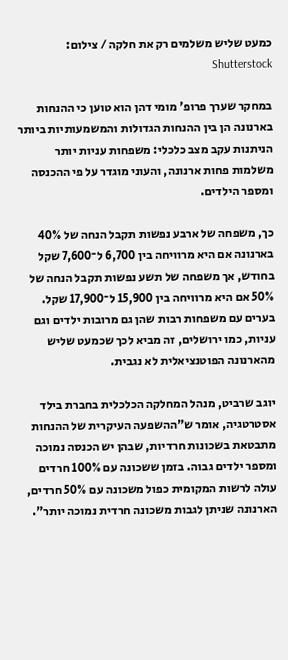כמעט שליש משלמים רק את חלקה / צילום: Shutterstock

במחקר שערך פרופ' מומי דהן הוא טוען כי ההנחות בארנונה הן בין ההנחות הגדולות והמשמעותיות ביותר הניתנות עקב מצב כלכלי: משפחות עניות יותר משלמות פחות ארנונה, והעוני מוגדר על פי ההכנסה ומספר הילדים.

כך, משפחה של ארבע נפשות תקבל הנחה של 40% בארנונה אם היא מרוויחה בין 6,700 ל־7,600 שקל בחודש, אך משפחה של תשע נפשות תקבל הנחה של 50% אם היא מרוויחה בין 15,900 ל־17,900 שקל. בערים עם משפחות רבות שהן גם מרובות ילדים וגם עניות, כמו ירושלים, זה מביא לכך שכמעט שליש מהארנונה הפוטנציאלית לא נגבית.

יוגב שרביט, מנהל המחלקה הכלכלית בחברת בילד אסטרטגיה, אומר ש"ההשפעה העיקרית של ההנחות מתבטאת בשכונות חרדיות, שבהן יש הכנסה נמוכה ומספר ילדים גבוה. בזמן ששכונה עם 100% חרדים עולה לרשות המקומית כפול משכונה עם 50% חרדים, הארנונה שניתן לגבות משכונה חרדית נמוכה יותר".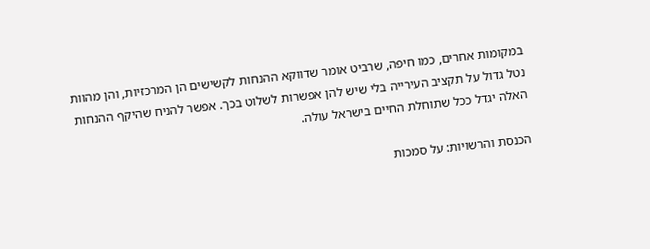במקומות אחרים, כמו חיפה, שרביט אומר שדווקא ההנחות לקשישים הן המרכזיות, והן מהוות נטל גדול על תקציב העירייה בלי שיש להן אפשרות לשלוט בכך. אפשר להניח שהיקף ההנחות האלה יגדל ככל שתוחלת החיים בישראל עולה.

הכנסת והרשויות: על סמכות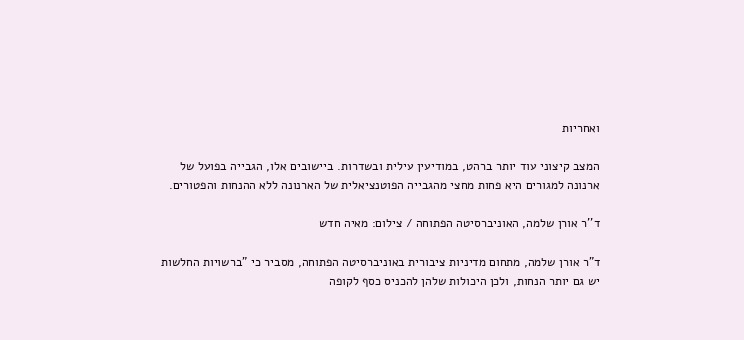ואחריות

המצב קיצוני עוד יותר ברהט, במודיעין עילית ובשדרות. ביישובים אלו, הגבייה בפועל של ארנונה למגורים היא פחות מחצי מהגבייה הפוטנציאלית של הארנונה ללא ההנחות והפטורים.

ד''ר אורן שלמה, האוניברסיטה הפתוחה / צילום: מאיה חדש

ד"ר אורן שלמה, מתחום מדיניות ציבורית באוניברסיטה הפתוחה, מסביר כי "ברשויות החלשות יש גם יותר הנחות, ולכן היכולות שלהן להכניס כסף לקופה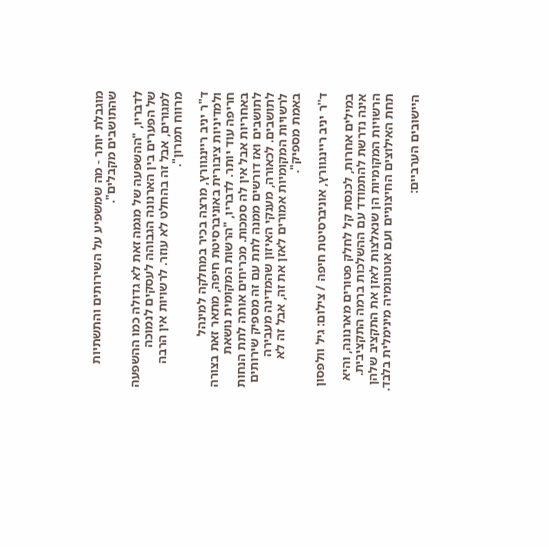מוגבלת יותר - מה שמשפיע על השירותים והתשתיות שהתושבים מקבלים".

לדבריו, "ההשפעה של מגמה זאת לא גדולה כמו ההשפעה של הפערים בין הארנונה הגבוהה לעסקים לנמוכה למגורים, אבל זה בהחלט לא עוזר. לרשויות אין הרבה מרווח תמרון".

ד"ר יניב ריינגוורץ, מרצה בכיר במחלקה למינהל ולמדיניות ציבורית באוניברסיטת חיפה, מתאר זאת בצורה חריפה עוד יותר. לדבריו, "הרשות המקומית נושאת באחריות אבל אין לה סמכות. מכריחים אותה לתת הנחות לתושבים ואז דורשים ממנה לתת עם זה מספיק שירותים לתושבים. לכאורה, מענקי האיזון שהמדינה מעבירה לרשויות המקומיות אמורים לאזן את זה, אבל זה לא באמת מספיק".

ד''ר יניב ריינגוורץ, אוניברסיטת חיפה / צילום: גיל וולפסון

במילים אחרות, לכנסת קל לחלק פטורים מארנונה, והיא אינה נדרשת להתמודד עם ההשלכות ברמה התקציבית. הרשויות המקומיות הן שנאלצות לאזן את התקציב שלהן תחת האילוצים החיצוניים ועם אוטונומיה מינימלית בלבד.

היישובים הערביים: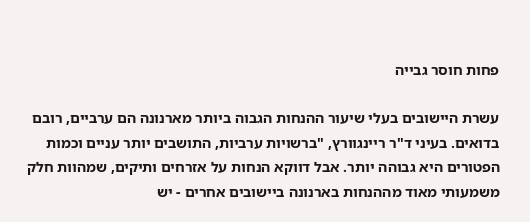פחות חוסר גבייה

עשרת היישובים בעלי שיעור ההנחות הגבוה ביותר מארנונה הם ערביים, רובם בדואים. בעיני ד"ר ריינגוורץ, "ברשויות ערביות, התושבים יותר עניים וכמות הפטורים היא גבוהה יותר. אבל דווקא הנחות על אזרחים ותיקים, שמהוות חלק משמעותי מאוד מההנחות בארנונה ביישובים אחרים - יש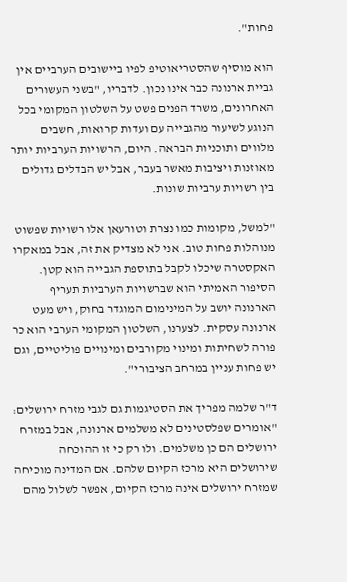פחות".

הוא מוסיף שהסטריאוטיפ לפיו ביישובים הערביים אין גביית ארנונה כבר אינו נכון. לדבריו, "בשני העשורים האחרונים, משרד הפנים פשט על השלטון המקומי בכל הנוגע לשיעור מהגבייה עם ועדות קרואות, חשבים מלווים ותוכניות הבראה. היום, הרשויות הערביות יותר מאוזנות ויציבות מאשר בעבר, אבל יש הבדלים גדולים בין רשויות ערביות שונות.

"למשל, מקומות כמו נצרת וטורעאן אלו רשויות שפשוט מנוהלות פחות טוב. אני לא מצדיק את זה, אבל במאקרו האקסטרה שיכלו לקבל בתוספת הגבייה הוא קטן. הסיפור האמיתי הוא שברשויות הערביות תעריף הארנונה יושב על המינימום המוגדר בחוק, ויש מעט ארנונה עסקית. לצערנו, השלטון המקומי הערבי הוא כר פורה לשחיתות ומינוי מקורבים ומינויים פוליטיים, וגם יש פחות עניין במרחב הציבורי".

ד"ר שלמה מפריך את הסטיגמות גם לגבי מזרח ירושלים: "אומרים שפלסטינים לא משלמים ארנונה, אבל במזרח ירושלים הם כן משלמים. ולו רק כי זו ההוכחה שירושלים היא מרכז הקיום שלהם. אם המדינה מוכיחה שמזרח ירושלים אינה מרכז הקיום, אפשר לשלול מהם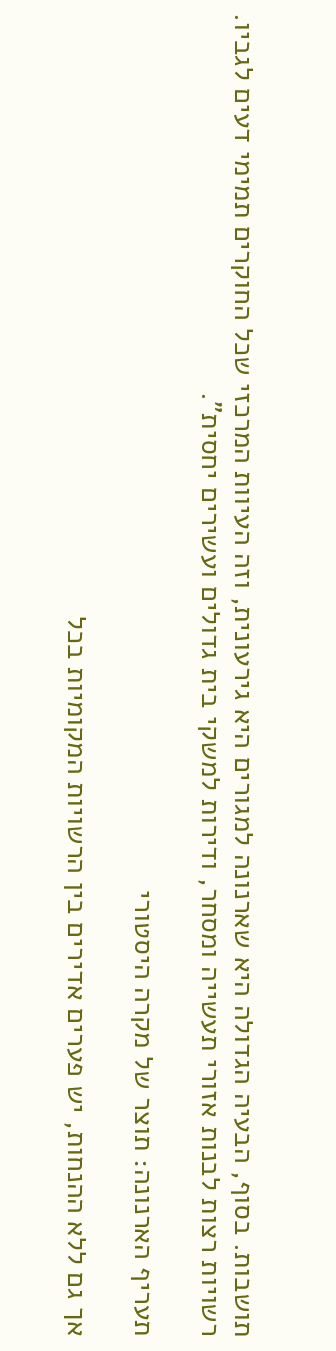תושבות. בסוף, הבעיה הגדולה היא שארנונה למגורים היא גירעונית, וזה העיוות המרכזי שכל החוקרים תמימי דעים לגביו. רשויות רצות לבנות אזורי תעשייה ומסחר, ודירות למשקי בית גדולים ועשירים יחסית".

תעריף הארנונה: תוצר של מקרה היסטורי

אך גם ללא ההנחות, יש פערים אדירים בין הרשויות המקומיות בכל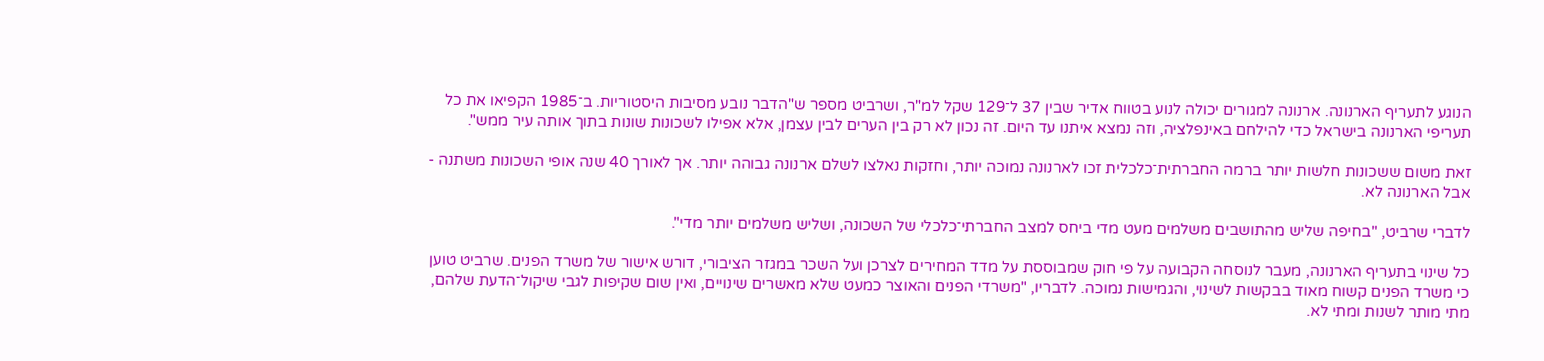הנוגע לתעריף הארנונה. ארנונה למגורים יכולה לנוע בטווח אדיר שבין 37 ל־129 שקל למ"ר, ושרביט מספר ש"הדבר נובע מסיבות היסטוריות. ב־1985 הקפיאו את כל תעריפי הארנונה בישראל כדי להילחם באינפלציה, וזה נמצא איתנו עד היום. זה נכון לא רק בין הערים לבין עצמן, אלא אפילו לשכונות שונות בתוך אותה עיר ממש".

זאת משום ששכונות חלשות יותר ברמה החברתית־כלכלית זכו לארנונה נמוכה יותר, וחזקות נאלצו לשלם ארנונה גבוהה יותר. אך לאורך 40 שנה אופי השכונות משתנה - אבל הארנונה לא.

לדברי שרביט, "בחיפה שליש מהתושבים משלמים מעט מדי ביחס למצב החברתי־כלכלי של השכונה, ושליש משלמים יותר מדי".

כל שינוי בתעריף הארנונה, מעבר לנוסחה הקבועה על פי חוק שמבוססת על מדד המחירים לצרכן ועל השכר במגזר הציבורי, דורש אישור של משרד הפנים. שרביט טוען כי משרד הפנים קשוח מאוד בבקשות לשינוי, והגמישות נמוכה. לדבריו, "משרדי הפנים והאוצר כמעט שלא מאשרים שינויים, ואין שום שקיפות לגבי שיקול־הדעת שלהם, מתי מותר לשנות ומתי לא.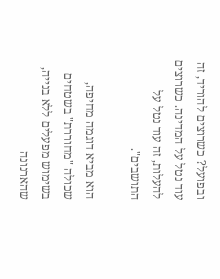ובפועל? כשרוצים להוריד, זה עוד נטל על המדינה. כשרוצים להעלות, זה עוד נטל על התושבים".

הוא מביא דוגמה מחיפה, שכולה "מחוררת" בשטחים בשימוש מפעלים ללא בנייה, שהארנונה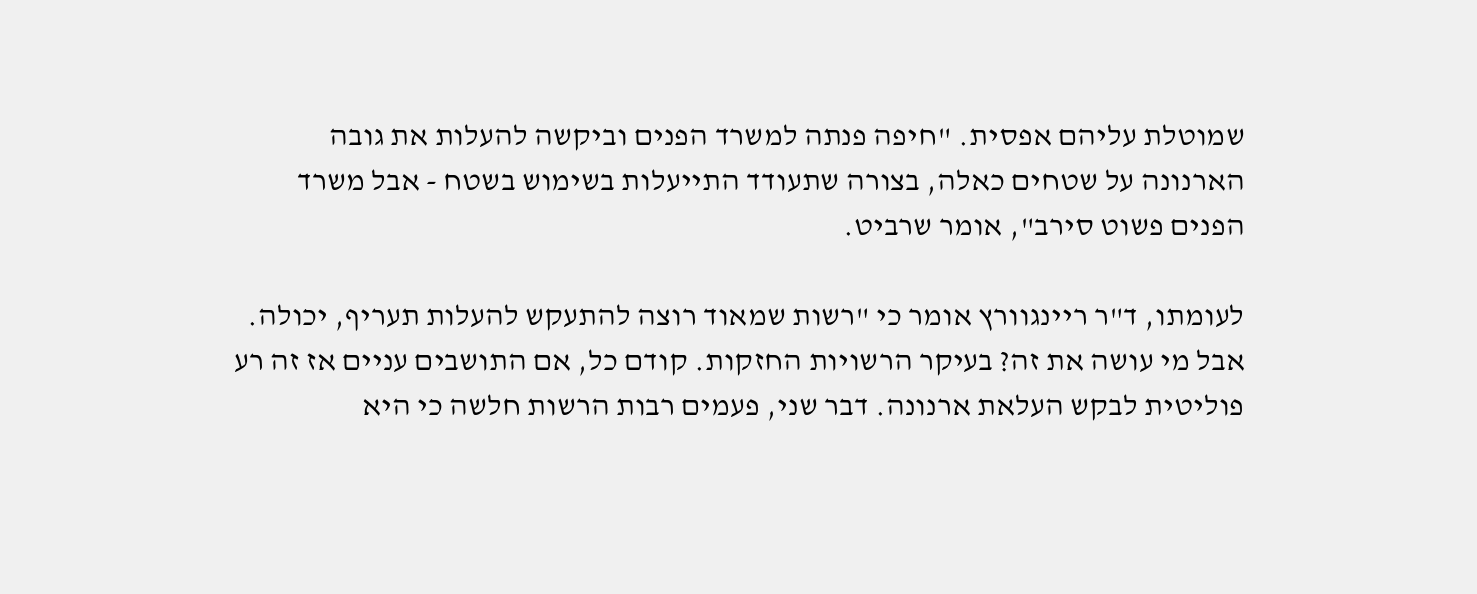שמוטלת עליהם אפסית. "חיפה פנתה למשרד הפנים וביקשה להעלות את גובה הארנונה על שטחים כאלה, בצורה שתעודד התייעלות בשימוש בשטח - אבל משרד הפנים פשוט סירב", אומר שרביט.

לעומתו, ד"ר ריינגוורץ אומר כי "רשות שמאוד רוצה להתעקש להעלות תעריף, יכולה. אבל מי עושה את זה? בעיקר הרשויות החזקות. קודם כל, אם התושבים עניים אז זה רע פוליטית לבקש העלאת ארנונה. דבר שני, פעמים רבות הרשות חלשה כי היא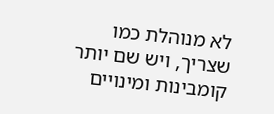לא מנוהלת כמו שצריך, ויש שם יותר קומבינות ומינויים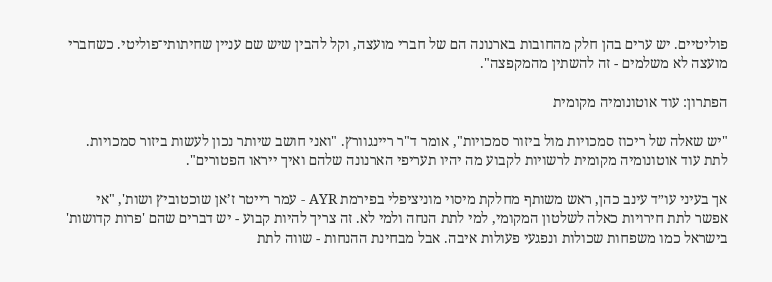פוליטיים. יש ערים בהן חלק מהחובות בארנונה הם של חברי מועצה, וקל להבין שיש שם עניין שחיתותי־פוליטי. כשחברי מועצה לא משלמים - זה להשתין מהמקפצה".

הפתרון: עוד אוטונומיה מקומית

"יש שאלה של ריכוז סמכויות מול ביזור סמכויות", אומר ד"ר ריינגוורץ. "ואני חושב שיותר נכון לעשות ביזור סמכויות. לתת עוד אוטונומיה מקומית לרשויות לקבוע מה יהיו תעריפי הארנונה שלהם ואיך ייראו הפטורים".

אך בעיני עו״ד עינב כהן, ראש משותף מחלקת מיסוי מוניציפלי בפירמת AYR - עמר רייטר ז’אן שוכטוביץ ושות', "אי אפשר לתת חירויות כאלה לשלטון המקומי, למי לתת הנחה ולמי לא. זה צריך להיות קבוע - יש דברים שהם 'פרות קדושות' בישראל כמו משפחות שכולות ונפגעי פעולות איבה. אבל מבחינת ההנחות - שווה לתת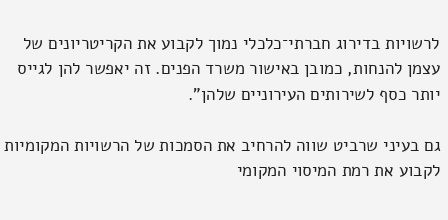לרשויות בדירוג חברתי־כלכלי נמוך לקבוע את הקריטריונים של עצמן להנחות, כמובן באישור משרד הפנים. זה יאפשר להן לגייס יותר כסף לשירותים העירוניים שלהן".

גם בעיני שרביט שווה להרחיב את הסמכות של הרשויות המקומיות לקבוע את רמת המיסוי המקומי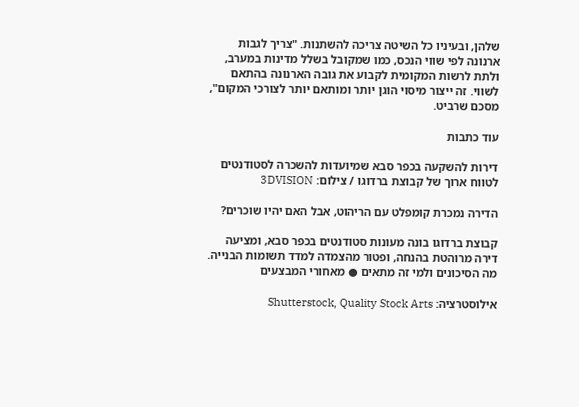שלהן, ובעיניו כל השיטה צריכה להשתנות. "צריך לגבות ארנונה לפי שווי הנכס, כמו שמקובל בשלל מדינות במערב, ולתת לרשות המקומית לקבוע את גובה הארנונה בהתאם לשווי. זה ייצור מיסוי הוגן יותר ומותאם יותר לצורכי המקום", מסכם שרביט.

עוד כתבות

דירות להשקעה בכפר סבא שמיועדות להשכרה לסטודנטים לטווח ארוך של קבוצת ברדוגו / צילום: 3DVISION

הדירה נמכרת קומפלט עם הריהוט, אבל האם יהיו שוכרים?

קבוצת ברדוגו בונה מעונות סטודנטים בכפר סבא, ומציעה דירה מרוהטת בהנחה, ופטור מהצמדה למדד תשומות הבנייה. מה הסיכונים ולמי זה מתאים ● מאחורי המבצעים

אילוסטרציה: Shutterstock, Quality Stock Arts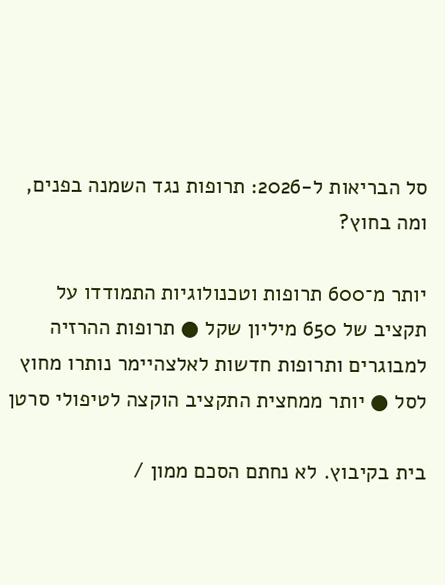סל הבריאות ל-2026: תרופות נגד השמנה בפנים, ומה בחוץ?

יותר מ־600 תרופות וטכנולוגיות התמודדו על תקציב של 650 מיליון שקל ● תרופות ההרזיה למבוגרים ותרופות חדשות לאלצהיימר נותרו מחוץ לסל ● יותר ממחצית התקציב הוקצה לטיפולי סרטן

בית בקיבוץ. לא נחתם הסכם ממון /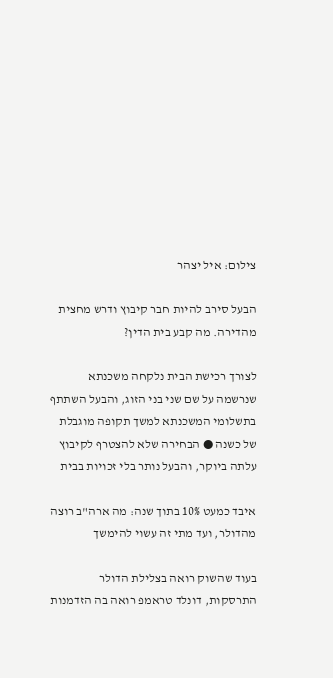צילום: איל יצהר

הבעל סירב להיות חבר קיבוץ ודרש מחצית מהדירה. מה קבע בית הדין?

לצורך רכישת הבית נלקחה משכנתא שנרשמה על שם שני בני הזוג, והבעל השתתף בתשלומי המשכנתא למשך תקופה מוגבלת של כשנה ● הבחירה שלא להצטרף לקיבוץ עלתה ביוקר, והבעל נותר בלי זכויות בבית

איבד כמעט 10% בתוך שנה: מה ארה"ב רוצה מהדולר, ועד מתי זה עשוי להימשך

בעוד שהשוק רואה בצלילת הדולר התרסקות, דונלד טראמפ רואה בה הזדמנות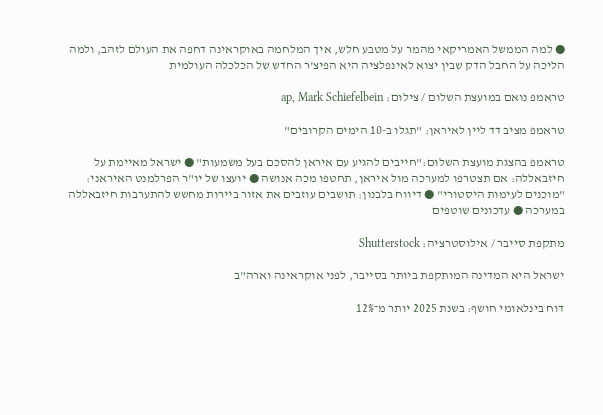● למה הממשל האמריקאי מהמר על מטבע חלש, איך המלחמה באוקראינה דחפה את העולם לזהב, ולמה הליכה על החבל הדק שבין יצוא לאינפלציה היא הפיצ'ר החדש של הכלכלה העולמית

טראמפ נואם במועצת השלום / צילום: ap, Mark Schiefelbein

טראמפ מציב דד ליין לאיראן: "תגלו ב-10 הימים הקרובים"

טראמפ בהצגת מועצת השלום:"חייבים להגיע עם איראן להסכם בעל משמעות" ● ישראל מאיימת על חיזבאללה: אם תצטרפו למערכה מול איראן, תחטפו מכה אנושה ● יועצו של יו"ר הפרלמנט האיראני: "מוכנים לעימות היסטורי" ● דיווח בלבנון: תושבים עוזבים את אזור ביירות מחשש להתערבות חיזבאללה במערכה ● עדכונים שוטפים

מתקפת סייבר / אילוסטרציה: Shutterstock

ישראל היא המדינה המותקפת ביותר בסייבר, לפני אוקראינה וארה"ב

דוח בינלאומי חושף: בשנת 2025 יותר מ־12%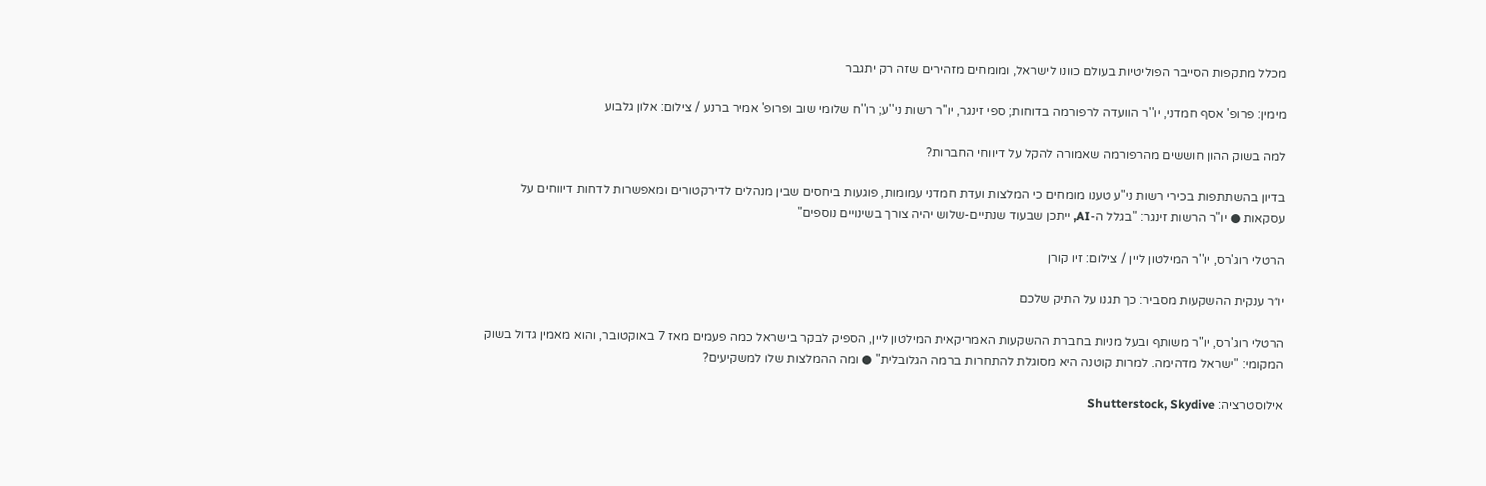מכלל מתקפות הסייבר הפוליטיות בעולם כוונו לישראל, ומומחים מזהירים שזה רק יתגבר

מימין: פרופ' אסף חמדני, יו''ר הוועדה לרפורמה בדוחות; ספי זינגר, יו''ר רשות ני''ע; רו''ח שלומי שוב ופרופ' אמיר ברנע / צילום: אלון גלבוע

למה בשוק ההון חוששים מהרפורמה שאמורה להקל על דיווחי החברות?

בדיון בהשתתפות בכירי רשות ני"ע טענו מומחים כי המלצות ועדת חמדני עמומות, פוגעות ביחסים שבין מנהלים לדירקטורים ומאפשרות לדחות דיווחים על עסקאות ● יו"ר הרשות זינגר: "בגלל ה-AI, ייתכן שבעוד שנתיים-שלוש יהיה צורך בשינויים נוספים"

הרטלי רוג'רס, יו''ר המילטון ליין / צילום: זיו קורן

יו״ר ענקית ההשקעות מסביר: כך תגנו על התיק שלכם

הרטלי רוג'רס, יו"ר משותף ובעל מניות בחברת ההשקעות האמריקאית המילטון ליין, הספיק לבקר בישראל כמה פעמים מאז 7 באוקטובר, והוא מאמין גדול בשוק המקומי: "ישראל מדהימה. למרות קוטנה היא מסוגלת להתחרות ברמה הגלובלית" ● ומה ההמלצות שלו למשקיעים?

אילוסטרציה: Shutterstock, Skydive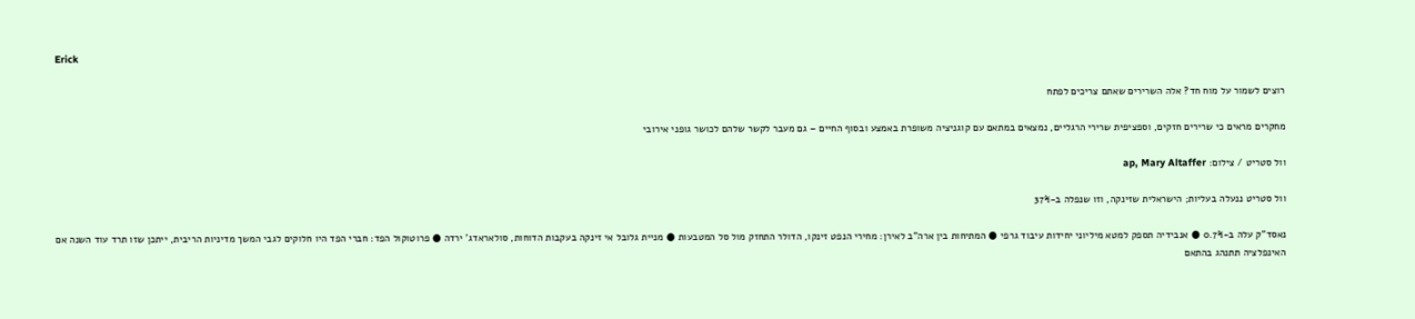Erick

רוצים לשמור על מוח חד? אלה השרירים שאתם צריכים לפתח

מחקרים מראים כי שרירים חזקים, וספציפית שרירי הרגליים, נמצאים במתאם עם קוגניציה משופרת באמצע ובסוף החיים – גם מעבר לקשר שלהם לכושר גופני אירובי

וול סטריט / צילום: ap, Mary Altaffer

וול סטריט ננעלה בעליות; הישראלית שזינקה, וזו שנפלה ב-37%

נאסד"ק עלה ב-0.7% ● אנבידיה תספק למטא מיליוני יחידות עיבוד גרפי ● המתיחות בין ארה"ב לאירן: מחירי הנפט זינקו, הדולר התחזק מול סל המטבעות ● מניית גלובל אי זינקה בעקבות הדוחות, סולאראדג' ירדה ● פרוטוקול הפד: חברי הפד היו חלוקים לגבי המשך מדיניות הריבית, ייתכן שזו תרד עוד השנה אם האינפלציה תתנהג בהתאם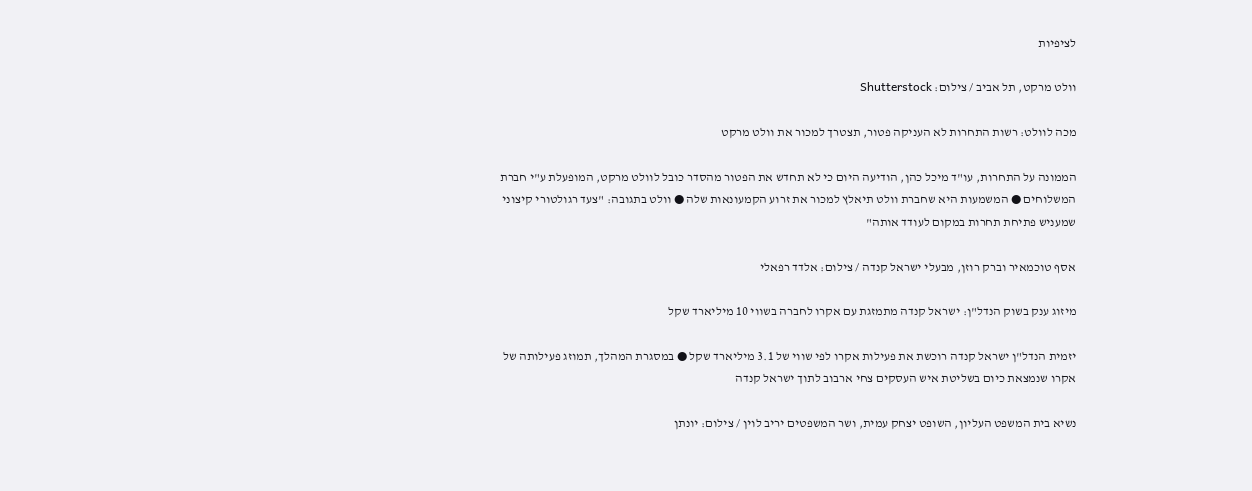לציפיות

וולט מרקט, תל אביב / צילום: Shutterstock

מכה לוולט: רשות התחרות לא העניקה פטור, תצטרך למכור את וולט מרקט

הממונה על התחרות, עו"ד מיכל כהן, הודיעה היום כי לא תחדש את הפטור מהסדר כובל לוולט מרקט, המופעלת ע"י חברת המשלוחים ● המשמעות היא שחברת וולט תיאלץ למכור את זרוע הקמעונאות שלה ● וולט בתגובה: "צעד רגולטורי קיצוני שמעניש פתיחת תחרות במקום לעודד אותה"

אסף טוכמאיר וברק רוזן, מבעלי ישראל קנדה / צילום: אלדד רפאלי

מיזוג ענק בשוק הנדל"ן: ישראל קנדה מתמזגת עם אקרו לחברה בשווי 10 מיליארד שקל

יזמית הנדל"ן ישראל קנדה רוכשת את פעילות אקרו לפי שווי של 3.1 מיליארד שקל ● במסגרת המהלך, תמוזג פעילותה של אקרו שנמצאת כיום בשליטת איש העסקים צחי ארבוב לתוך ישראל קנדה

נשיא בית המשפט העליון, השופט יצחק עמית, ושר המשפטים יריב לוין / צילום: יונתן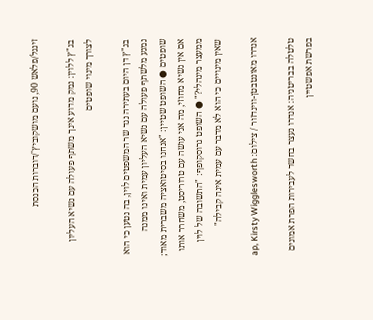זינגל/פלאש 90, נועם מושקוביץ'/דוברות הכנסת

בג"ץ ללוין: נמק מדוע אינך משתף פעולה עם נשיא העליון לצורך מינוי שופטים

בג"ץ דן היום בעתירה נגד שר המשפטים לוין, בה נטען כי הוא נמנע מלשתף פעולה עם נשיא העליון עמית ואינו ממנה שופטים ● השופט שטיין: "אנחנו בסיטואציה משברית מאוד; אם אין נשיא מחוזי, מה אני עושה עם טרוריסט, משחרר אותו ממעצר מינהלי?" ● השופט גרוסקופף: "התשובה של לוין שאין מינויים כי הוא לא מדבר עם עמית אינה קבילה"

אנדרו מאונטבטן-ווינדזור / צילום: ap, Kirsty Wigglesworth

טלטלה בבריטניה: אנדרו נעצר בחשד לעבירות הפרת אמונים בפרשת אפשטיין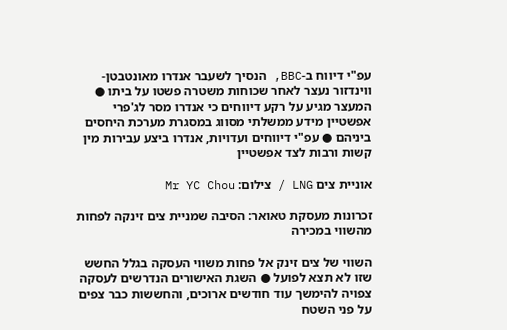עפ"י דיווח ב-BBC, הנסיך לשעבר אנדרו מאונטבטן-ווינדזור נעצר לאחר שכוחות משטרה פשטו על ביתו ● המעצר מגיע על רקע דיווחים כי אנדרו מסר לג'פרי אפשטיין מידע ממשלתי מסווג במסגרת מערכת היחסים ביניהם ● עפ"י דיווחים ועדויות, אנדרו ביצע עבירות מין קשות ורבות לצד אפשטיין

אוניית צים LNG / צילום: Mr YC Chou

זכרונות מעסקת טאואר: הסיבה שמניית צים זינקה לפחות מהשווי במכירה

השווי של צים זינק אל פחות משווי העסקה בגלל החשש שזו לא תצא לפועל ● השגת האישורים הנדרשים לעסקה צפויה להימשך עוד חודשים ארוכים, והחששות כבר צפים על פני השטח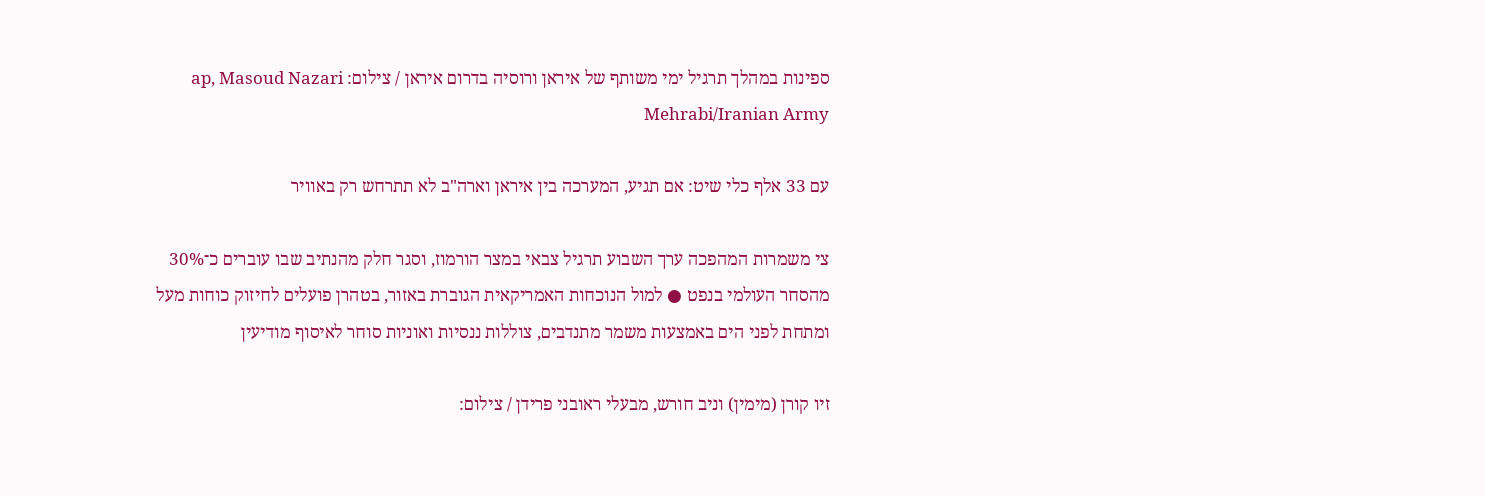ספינות במהלך תרגיל ימי משותף של איראן ורוסיה בדרום איראן / צילום: ap, Masoud Nazari Mehrabi/Iranian Army

עם 33 אלף כלי שיט: אם תגיע, המערכה בין איראן וארה"ב לא תתרחש רק באוויר

צי משמרות המהפכה ערך השבוע תרגיל צבאי במצר הורמוז, וסגר חלק מהנתיב שבו עוברים כ־30% מהסחר העולמי בנפט ● למול הנוכחות האמריקאית הגוברת באזור, בטהרן פועלים לחיזוק כוחות מעל ומתחת לפני הים באמצעות משמר מתנדבים, צוללות ננסיות ואוניות סוחר לאיסוף מודיעין

זיו קורן (מימין) וניב חורש, מבעלי ראובני פרידן / צילום: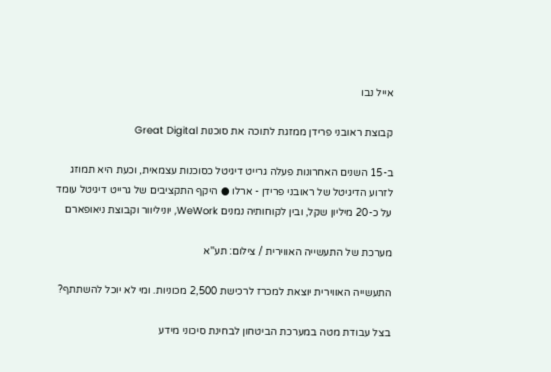אייל נבו

קבוצת ראובני פרידן ממזגת לתוכה את סוכנות Great Digital

ב-15 השנים האחרונות פעלה גרייט דיגיטל כסוכנות עצמאית, וכעת היא תמוזג לזרוע הדיגיטל של ראובני פרידן - ארלו ● היקף התקציבים של גרייט דיגיטל עומד על כ-20 מיליון שקל, ובין לקוחותיה נמנים WeWork, יוניליוור וקבוצת ניאופארם

מערכת של התעשייה האווירית / צילום: תע''א

התעשייה האווירית יוצאת למכרז לרכישת 2,500 מכוניות. ומי לא יוכל להשתתף?

בצל עבודת מטה במערכת הביטחון לבחינת סיכוני מידע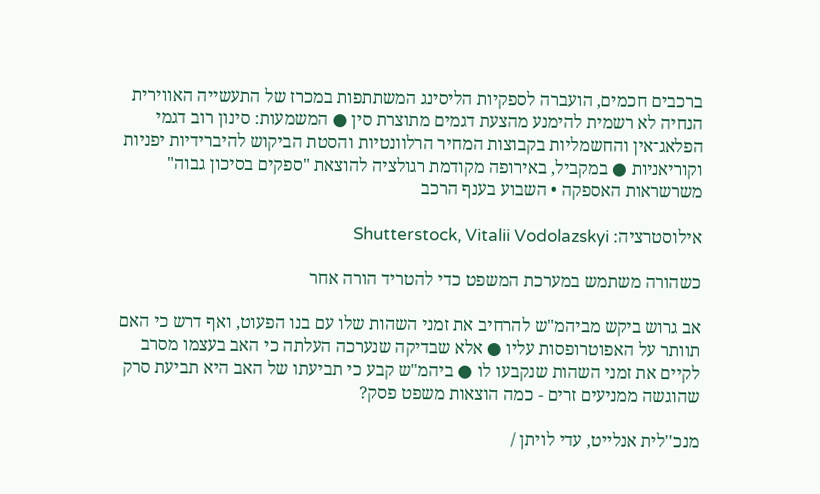ברכבים חכמים, הועברה לספקיות הליסינג המשתתפות במכרז של התעשייה האווירית הנחיה לא רשמית להימנע מהצעת דגמים מתוצרת סין ● המשמעות: סינון רוב דגמי הפלאג־אין והחשמליות בקבוצות המחיר הרלוונטיות והסטת הביקוש להיברידיות יפניות וקוריאניות ● במקביל, באירופה מקודמת רגולציה להוצאת "ספקים בסיכון גבוה" משרשראות האספקה • השבוע בענף הרכב

אילוסטרציה: Shutterstock, Vitalii Vodolazskyi

כשהורה משתמש במערכת המשפט כדי להטריד הורה אחר

אב גרוש ביקש מביהמ"ש להרחיב את זמני השהות שלו עם בנו הפעוט, ואף דרש כי האם תוותר על האפוטרופסות עליו ● אלא שבדיקה שנערכה העלתה כי האב בעצמו מסרב לקיים את זמני השהות שנקבעו לו ● ביהמ"ש קבע כי תביעתו של האב היא תביעת סרק שהוגשה ממניעים זרים - כמה הוצאות משפט פסק?

מנכ''לית אנלייט, עדי לויתן /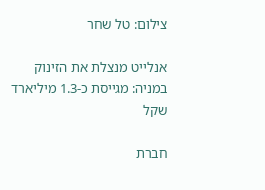צילום: טל שחר

אנלייט מנצלת את הזינוק במניה: מגייסת כ-1.3 מיליארד שקל

חברת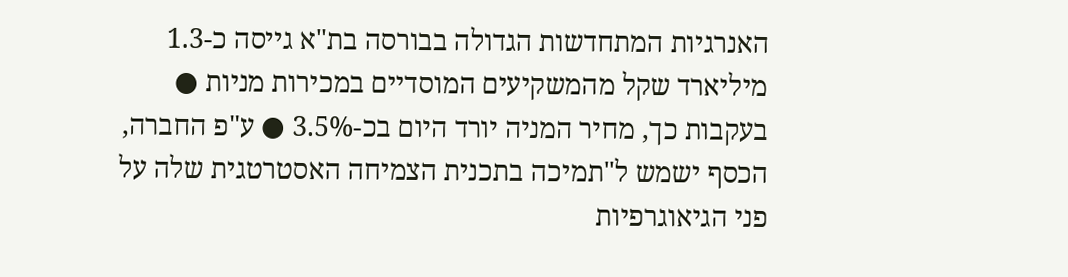האנרגיות המתחדשות הגדולה בבורסה בת"א גייסה כ-1.3 מיליארד שקל מהמשקיעים המוסדיים במכירות מניות ● בעקבות כך, מחיר המניה יורד היום בכ-3.5% ● ע"פ החברה, הכסף ישמש ל"תמיכה בתכנית הצמיחה האסטרטגית שלה על פני הגיאוגרפיות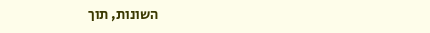השונות, תוך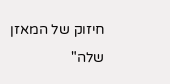חיזוק של המאזן שלה"